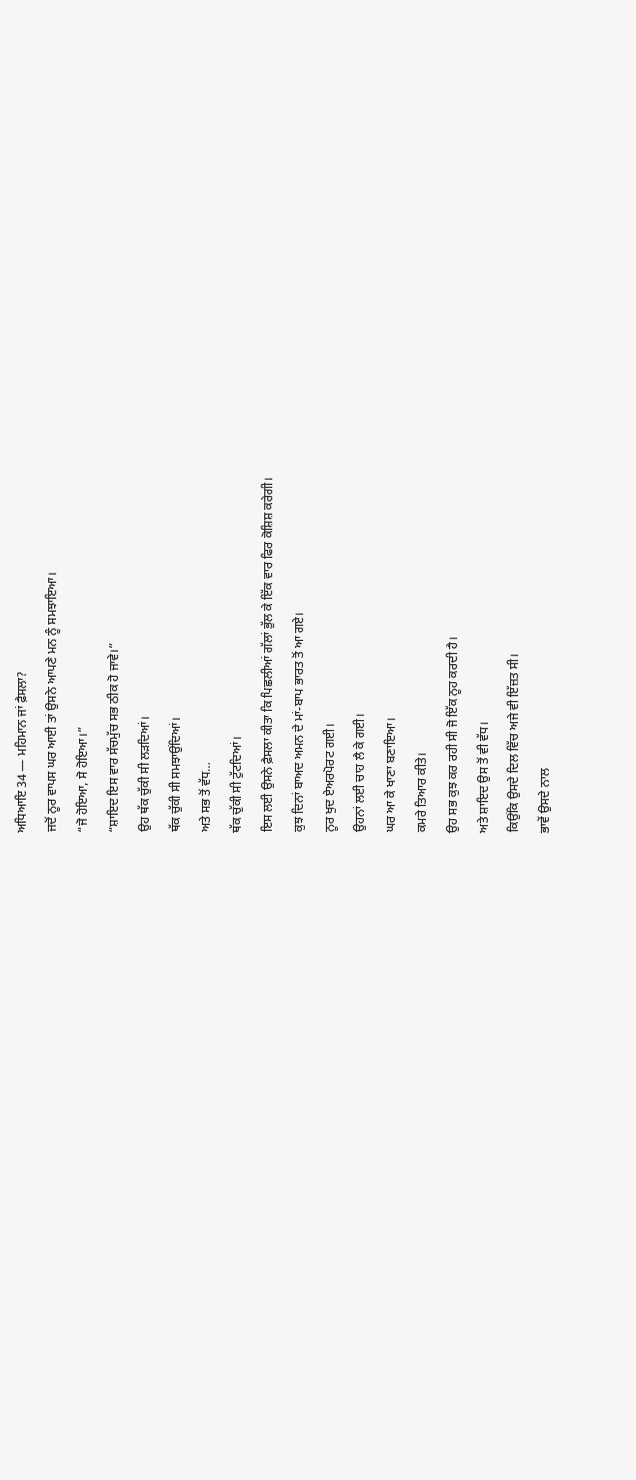ਅਧਿਆਇ 34 — ਮਹਿਮਾਨ ਜਾਂ ਫ਼ੈਸਲਾ?
ਜਦੋਂ ਨੂਰ ਵਾਪਸ ਘਰ ਆਈ ਤਾਂ ਉਸਨੇ ਆਪਣੇ ਮਨ ਨੂੰ ਸਮਝਾਇਆ।
“ਜੋ ਹੋਇਆ, ਸੋ ਹੋਇਆ।”
“ਸ਼ਾਇਦ ਇਸ ਵਾਰ ਸੱਚਮੁੱਚ ਸਭ ਠੀਕ ਹੋ ਜਾਵੇ।”
ਉਹ ਥੱਕ ਚੁੱਕੀ ਸੀ ਲੜਦਿਆਂ।
ਥੱਕ ਚੁੱਕੀ ਸੀ ਸਮਝਾਉਂਦਿਆਂ।
ਅਤੇ ਸਭ ਤੋਂ ਵੱਧ…
ਥੱਕ ਚੁੱਕੀ ਸੀ ਟੁੱਟਦਿਆਂ।
ਇਸ ਲਈ ਉਸਨੇ ਫ਼ੈਸਲਾ ਕੀਤਾ ਕਿ ਪਿਛਲੀਆਂ ਗੱਲਾਂ ਭੁੱਲ ਕੇ ਇੱਕ ਵਾਰ ਫਿਰ ਕੋਸ਼ਿਸ਼ ਕਰੇਗੀ।
ਕੁਝ ਦਿਨਾਂ ਬਾਅਦ ਅਮਨ ਦੇ ਮਾਂ-ਬਾਪ ਭਾਰਤ ਤੋਂ ਆ ਗਏ।
ਨੂਰ ਖੁਦ ਏਅਰਪੋਰਟ ਗਈ।
ਉਹਨਾਂ ਲਈ ਚਾਹ ਲੈ ਕੇ ਗਈ।
ਘਰ ਆ ਕੇ ਖਾਣਾ ਬਣਾਇਆ।
ਕਮਰੇ ਤਿਆਰ ਕੀਤੇ।
ਉਹ ਸਭ ਕੁਝ ਕਰ ਰਹੀ ਸੀ ਜੋ ਇੱਕ ਨੂਹ ਕਰਦੀ ਹੈ।
ਅਤੇ ਸ਼ਾਇਦ ਉਸ ਤੋਂ ਵੀ ਵੱਧ।
ਕਿਉਂਕਿ ਉਸਦੇ ਦਿਲ ਵਿੱਚ ਅਜੇ ਵੀ ਇੱਜ਼ਤ ਸੀ।
ਭਾਵੇਂ ਉਸਦੇ ਨਾਲ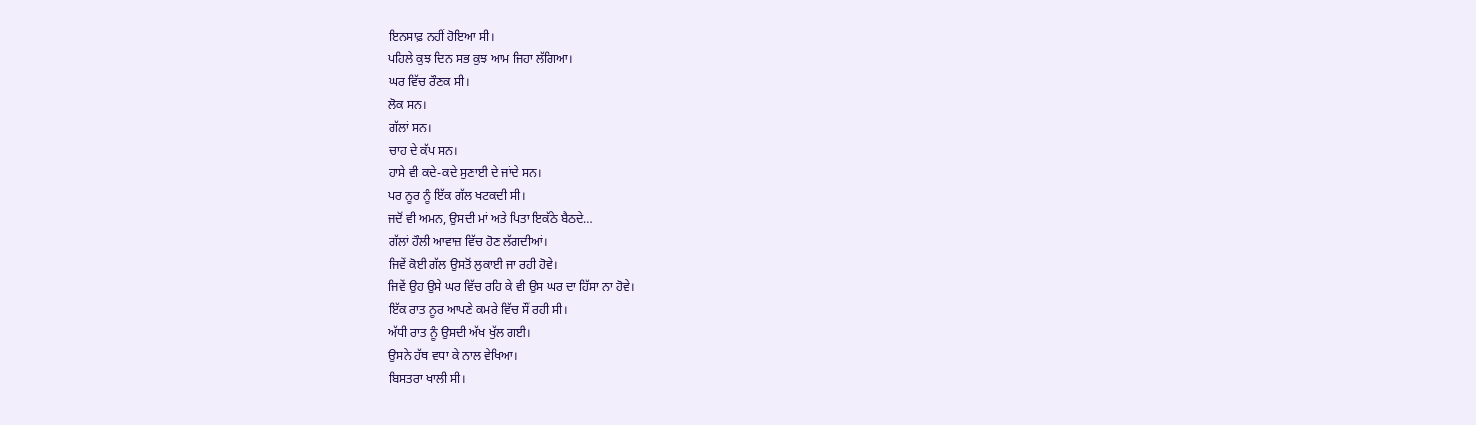ਇਨਸਾਫ਼ ਨਹੀਂ ਹੋਇਆ ਸੀ।
ਪਹਿਲੇ ਕੁਝ ਦਿਨ ਸਭ ਕੁਝ ਆਮ ਜਿਹਾ ਲੱਗਿਆ।
ਘਰ ਵਿੱਚ ਰੌਣਕ ਸੀ।
ਲੋਕ ਸਨ।
ਗੱਲਾਂ ਸਨ।
ਚਾਹ ਦੇ ਕੱਪ ਸਨ।
ਹਾਸੇ ਵੀ ਕਦੇ-ਕਦੇ ਸੁਣਾਈ ਦੇ ਜਾਂਦੇ ਸਨ।
ਪਰ ਨੂਰ ਨੂੰ ਇੱਕ ਗੱਲ ਖਟਕਦੀ ਸੀ।
ਜਦੋਂ ਵੀ ਅਮਨ, ਉਸਦੀ ਮਾਂ ਅਤੇ ਪਿਤਾ ਇਕੱਠੇ ਬੈਠਦੇ…
ਗੱਲਾਂ ਹੌਲੀ ਆਵਾਜ਼ ਵਿੱਚ ਹੋਣ ਲੱਗਦੀਆਂ।
ਜਿਵੇਂ ਕੋਈ ਗੱਲ ਉਸਤੋਂ ਲੁਕਾਈ ਜਾ ਰਹੀ ਹੋਵੇ।
ਜਿਵੇਂ ਉਹ ਉਸੇ ਘਰ ਵਿੱਚ ਰਹਿ ਕੇ ਵੀ ਉਸ ਘਰ ਦਾ ਹਿੱਸਾ ਨਾ ਹੋਵੇ।
ਇੱਕ ਰਾਤ ਨੂਰ ਆਪਣੇ ਕਮਰੇ ਵਿੱਚ ਸੌਂ ਰਹੀ ਸੀ।
ਅੱਧੀ ਰਾਤ ਨੂੰ ਉਸਦੀ ਅੱਖ ਖੁੱਲ ਗਈ।
ਉਸਨੇ ਹੱਥ ਵਧਾ ਕੇ ਨਾਲ ਵੇਖਿਆ।
ਬਿਸਤਰਾ ਖਾਲੀ ਸੀ।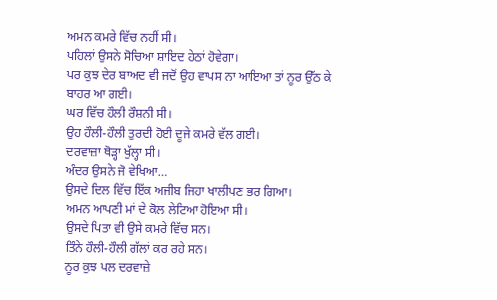ਅਮਨ ਕਮਰੇ ਵਿੱਚ ਨਹੀਂ ਸੀ।
ਪਹਿਲਾਂ ਉਸਨੇ ਸੋਚਿਆ ਸ਼ਾਇਦ ਹੇਠਾਂ ਹੋਵੇਗਾ।
ਪਰ ਕੁਝ ਦੇਰ ਬਾਅਦ ਵੀ ਜਦੋਂ ਉਹ ਵਾਪਸ ਨਾ ਆਇਆ ਤਾਂ ਨੂਰ ਉੱਠ ਕੇ ਬਾਹਰ ਆ ਗਈ।
ਘਰ ਵਿੱਚ ਹੌਲੀ ਰੌਸ਼ਨੀ ਸੀ।
ਉਹ ਹੌਲੀ-ਹੌਲੀ ਤੁਰਦੀ ਹੋਈ ਦੂਜੇ ਕਮਰੇ ਵੱਲ ਗਈ।
ਦਰਵਾਜ਼ਾ ਥੋੜ੍ਹਾ ਖੁੱਲ੍ਹਾ ਸੀ।
ਅੰਦਰ ਉਸਨੇ ਜੋ ਵੇਖਿਆ…
ਉਸਦੇ ਦਿਲ ਵਿੱਚ ਇੱਕ ਅਜੀਬ ਜਿਹਾ ਖਾਲੀਪਣ ਭਰ ਗਿਆ।
ਅਮਨ ਆਪਣੀ ਮਾਂ ਦੇ ਕੋਲ ਲੇਟਿਆ ਹੋਇਆ ਸੀ।
ਉਸਦੇ ਪਿਤਾ ਵੀ ਉਸੇ ਕਮਰੇ ਵਿੱਚ ਸਨ।
ਤਿੰਨੇ ਹੌਲੀ-ਹੌਲੀ ਗੱਲਾਂ ਕਰ ਰਹੇ ਸਨ।
ਨੂਰ ਕੁਝ ਪਲ ਦਰਵਾਜ਼ੇ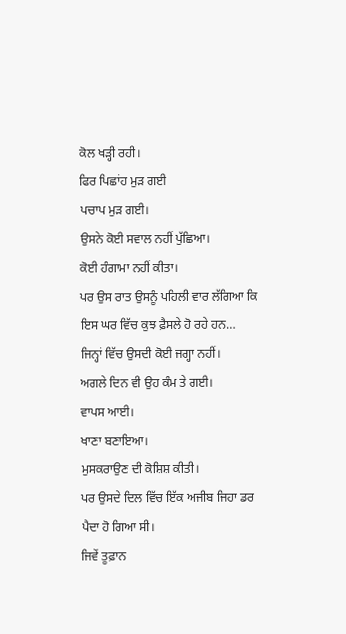ਕੋਲ ਖੜ੍ਹੀ ਰਹੀ।
ਫਿਰ ਪਿਛਾਂਹ ਮੁੜ ਗਈ
ਪਚਾਪ ਮੁੜ ਗਈ।
ਉਸਨੇ ਕੋਈ ਸਵਾਲ ਨਹੀਂ ਪੁੱਛਿਆ।
ਕੋਈ ਹੰਗਾਮਾ ਨਹੀਂ ਕੀਤਾ।
ਪਰ ਉਸ ਰਾਤ ਉਸਨੂੰ ਪਹਿਲੀ ਵਾਰ ਲੱਗਿਆ ਕਿ ਇਸ ਘਰ ਵਿੱਚ ਕੁਝ ਫ਼ੈਸਲੇ ਹੋ ਰਹੇ ਹਨ…
ਜਿਨ੍ਹਾਂ ਵਿੱਚ ਉਸਦੀ ਕੋਈ ਜਗ੍ਹਾ ਨਹੀਂ।
ਅਗਲੇ ਦਿਨ ਵੀ ਉਹ ਕੰਮ ਤੇ ਗਈ।
ਵਾਪਸ ਆਈ।
ਖਾਣਾ ਬਣਾਇਆ।
ਮੁਸਕਰਾਉਣ ਦੀ ਕੋਸ਼ਿਸ਼ ਕੀਤੀ।
ਪਰ ਉਸਦੇ ਦਿਲ ਵਿੱਚ ਇੱਕ ਅਜੀਬ ਜਿਹਾ ਡਰ ਪੈਦਾ ਹੋ ਗਿਆ ਸੀ।
ਜਿਵੇਂ ਤੂਫ਼ਾਨ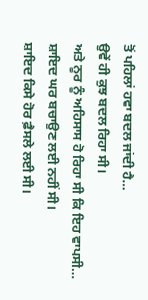ਤੋਂ ਪਹਿਲਾਂ ਹਵਾ ਬਦਲ ਜਾਂਦੀ ਹੈ…
ਉਵੇਂ ਹੀ ਕੁਝ ਬਦਲ ਰਿਹਾ ਸੀ।
ਅਤੇ ਨੂਰ ਨੂੰ ਅਹਿਸਾਸ ਹੋ ਰਿਹਾ ਸੀ ਕਿ ਇਹ ਵਾਪਸੀ…
ਸ਼ਾਇਦ ਘਰ ਬਚਾਉਣ ਲਈ ਨਹੀਂ ਸੀ।
ਸ਼ਾਇਦ ਕਿਸੇ ਹੋਰ ਫ਼ੈਸਲੇ ਲਈ ਸੀ।